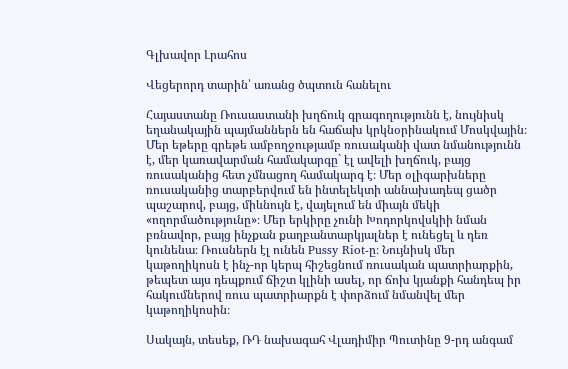Գլխավոր Լրահոս

Վեցերորդ տարին՝ առանց ծպտուն հանելու

Հայաստանը Ռուսաստանի խղճուկ գրագողությունն է, նույնիսկ եղանակային պայմաններն են հաճախ կրկնօրինակում Մոսկվային։ Մեր եթերը գրեթե ամբողջությամբ ռուսականի վատ նմանությունն է, մեր կառավարման համակարգը` էլ ավելի խղճուկ, բայց  ռուսականից հետ չմնացող համակարգ է։ Մեր օլիգարխները ռուսականից տարբերվում են ինտելեկտի աննախադեպ ցածր պաշարով, բայց, միևնույն է, վայելում են միայն մեկի «ողորմածությունը»։ Մեր երկիրը չունի Խոդորկովսկիի նման բռնավոր, բայց ինչքան քաղբանտարկյալներ է ունեցել և դեռ կունենա։ Ռուսներն էլ ունեն Pussy Riot-ը։ Նույնիսկ մեր կաթողիկոսն է ինչ-որ կերպ հիշեցնում ռուսական պատրիարքին, թեպետ այս դեպքում ճիշտ կլինի ասել, որ ճոխ կյանքի հանդեպ իր հակումներով ռուս պատրիարքն է փորձում նմանվել մեր կաթողիկոսին։

Սակայն, տեսեք, ՌԴ նախագահ Վլադիմիր Պուտինը 9-րդ անգամ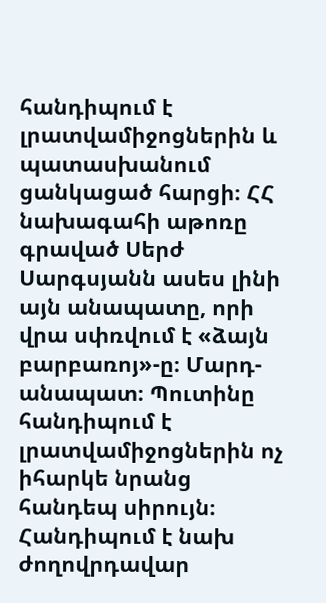հանդիպում է լրատվամիջոցներին և պատասխանում ցանկացած հարցի։ ՀՀ նախագահի աթոռը գրաված Սերժ Սարգսյանն ասես լինի այն անապատը, որի վրա սփռվում է «ձայն բարբառոյ»-ը։ Մարդ-անապատ։ Պուտինը հանդիպում է լրատվամիջոցներին ոչ իհարկե նրանց հանդեպ սիրույն։ Հանդիպում է նախ ժողովրդավար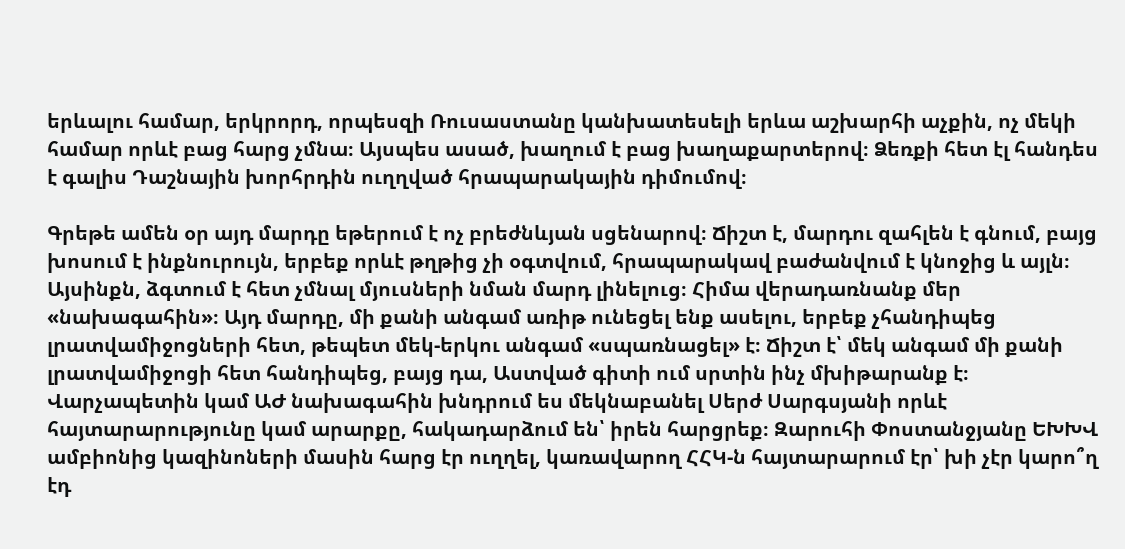երևալու համար, երկրորդ, որպեսզի Ռուսաստանը կանխատեսելի երևա աշխարհի աչքին, ոչ մեկի համար որևէ բաց հարց չմնա։ Այսպես ասած, խաղում է բաց խաղաքարտերով։ Ձեռքի հետ էլ հանդես է գալիս Դաշնային խորհրդին ուղղված հրապարակային դիմումով։

Գրեթե ամեն օր այդ մարդը եթերում է ոչ բրեժնևյան սցենարով։ Ճիշտ է, մարդու զահլեն է գնում, բայց խոսում է ինքնուրույն, երբեք որևէ թղթից չի օգտվում, հրապարակավ բաժանվում է կնոջից և այլն։ Այսինքն, ձգտում է հետ չմնալ մյուսների նման մարդ լինելուց։ Հիմա վերադառնանք մեր «նախագահին»։ Այդ մարդը, մի քանի անգամ առիթ ունեցել ենք ասելու, երբեք չհանդիպեց լրատվամիջոցների հետ, թեպետ մեկ-երկու անգամ «սպառնացել» է։ Ճիշտ է՝ մեկ անգամ մի քանի լրատվամիջոցի հետ հանդիպեց, բայց դա, Աստված գիտի ում սրտին ինչ մխիթարանք է։ Վարչապետին կամ ԱԺ նախագահին խնդրում ես մեկնաբանել Սերժ Սարգսյանի որևէ հայտարարությունը կամ արարքը, հակադարձում են՝ իրեն հարցրեք։ Զարուհի Փոստանջյանը ԵԽԽՎ ամբիոնից կազինոների մասին հարց էր ուղղել, կառավարող ՀՀԿ-ն հայտարարում էր՝ խի չէր կարո՞ղ էդ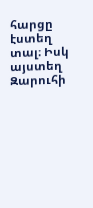հարցը էստեղ տալ։ Իսկ այստեղ Զարուհի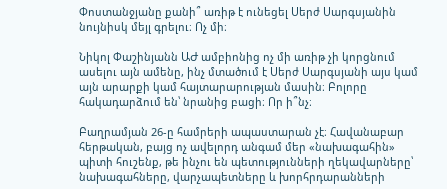Փոստանջյանը քանի՞ առիթ է ունեցել Սերժ Սարգսյանին նույնիսկ մեյլ գրելու։ Ոչ մի։

Նիկոլ Փաշինյանն ԱԺ ամբիոնից ոչ մի առիթ չի կորցնում ասելու այն ամենը, ինչ մտածում է Սերժ Սարգսյանի այս կամ այն արարքի կամ հայտարարության մասին։ Բոլորը հակադարձում են՝ նրանից բացի։ Որ ի՞նչ։

Բաղրամյան 26-ը համրերի ապաստարան չէ։ Հավանաբար հերթական, բայց ոչ ավելորդ անգամ մեր «նախագահին» պիտի հուշենք, թե ինչու են պետությունների ղեկավարները՝ նախագահները, վարչապետները և խորհրդարանների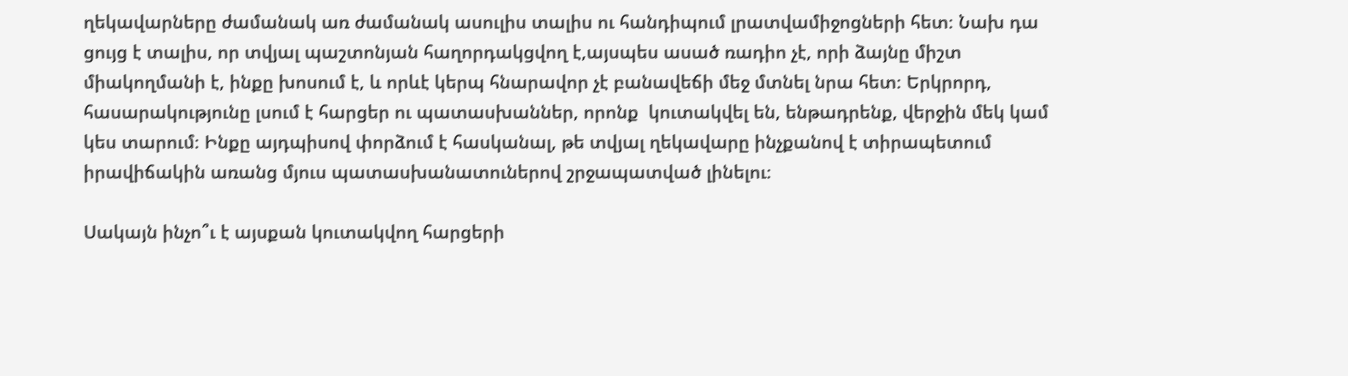ղեկավարները ժամանակ առ ժամանակ ասուլիս տալիս ու հանդիպում լրատվամիջոցների հետ։ Նախ դա ցույց է տալիս, որ տվյալ պաշտոնյան հաղորդակցվող է,այսպես ասած ռադիո չէ, որի ձայնը միշտ միակողմանի է, ինքը խոսում է, և որևէ կերպ հնարավոր չէ բանավեճի մեջ մտնել նրա հետ։ Երկրորդ, հասարակությունը լսում է հարցեր ու պատասխաններ, որոնք  կուտակվել են, ենթադրենք, վերջին մեկ կամ կես տարում։ Ինքը այդպիսով փորձում է հասկանալ, թե տվյալ ղեկավարը ինչքանով է տիրապետում իրավիճակին առանց մյուս պատասխանատուներով շրջապատված լինելու։

Սակայն ինչո՞ւ է այսքան կուտակվող հարցերի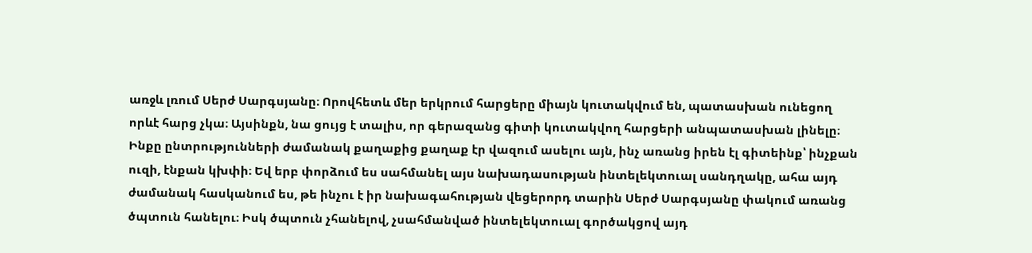առջև լռում Սերժ Սարգսյանը։ Որովհետև մեր երկրում հարցերը միայն կուտակվում են, պատասխան ունեցող որևէ հարց չկա։ Այսինքն, նա ցույց է տալիս, որ գերազանց գիտի կուտակվող հարցերի անպատասխան լինելը։ Ինքը ընտրությունների ժամանակ քաղաքից քաղաք էր վազում ասելու այն, ինչ առանց իրեն էլ գիտեինք՝ ինչքան ուզի, էնքան կխփի։ Եվ երբ փորձում ես սահմանել այս նախադասության ինտելեկտուալ սանդղակը, ահա այդ ժամանակ հասկանում ես, թե ինչու է իր նախագահության վեցերորդ տարին Սերժ Սարգսյանը փակում առանց ծպտուն հանելու։ Իսկ ծպտուն չհանելով, չսահմանված ինտելեկտուալ գործակցով այդ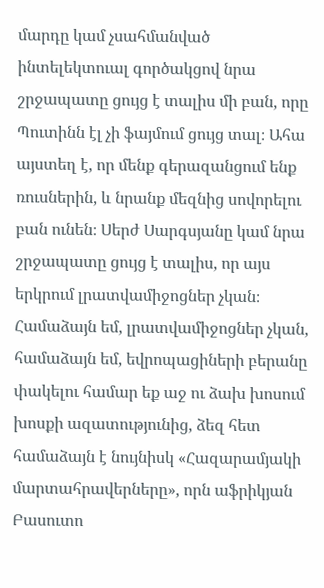մարդը կամ չսահմանված ինտելեկտուալ գործակցով նրա շրջապատը ցույց է տալիս մի բան, որը Պուտինն էլ չի ֆայմում ցույց տալ։ Ահա այստեղ է, որ մենք գերազանցում ենք ռուսներին, և նրանք մեզնից սովորելու բան ունեն։ Սերժ Սարգսյանը կամ նրա շրջապատը ցույց է տալիս, որ այս երկրում լրատվամիջոցներ չկան։ Համաձայն եմ, լրատվամիջոցներ չկան, համաձայն եմ, եվրոպացիների բերանը փակելու համար եք աջ ու ձախ խոսում խոսքի ազատությունից, ձեզ հետ համաձայն է նույնիսկ «Հազարամյակի մարտահրավերները», որն աֆրիկյան Բասուտո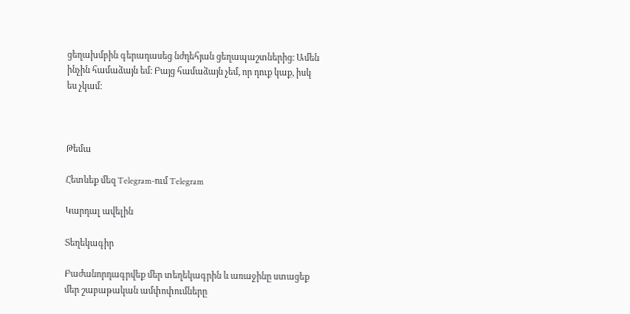ցեղախմբին գերադասեց նժդեհյան ցեղապաշտներից։ Ամեն ինչին համաձայն եմ։ Բայց համաձայն չեմ, որ դուք կաք, իսկ ես չկամ։



Թեմա

Հետևեք մեզ Telegram-ում Telegram

Կարդալ ավելին

Տեղեկագիր

Բաժանորդագրվեք մեր տեղեկագրին և առաջինը ստացեք մեր շաբաթական ամփոփումները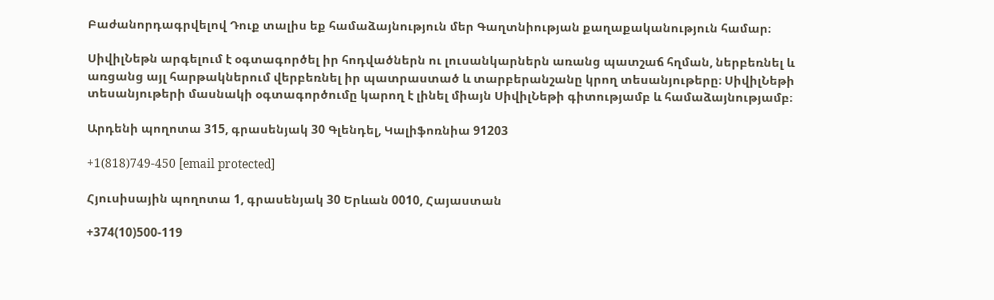Բաժանորդագրվելով Դուք տալիս եք համաձայնություն մեր Գաղտնիության քաղաքականություն համար։

ՍիվիլՆեթն արգելում է օգտագործել իր հոդվածներն ու լուսանկարներն առանց պատշաճ հղման, ներբեռնել և առցանց այլ հարթակներում վերբեռնել իր պատրաստած և տարբերանշանը կրող տեսանյութերը։ ՍիվիլՆեթի տեսանյութերի մասնակի օգտագործումը կարող է լինել միայն ՍիվիլՆեթի գիտությամբ և համաձայնությամբ։

Արդենի պողոտա 315, գրասենյակ 30 Գլենդել, Կալիֆոռնիա 91203

+1(818)749-450 [email protected]

Հյուսիսային պողոտա 1, գրասենյակ 30 Երևան 0010, Հայաստան

+374(10)500-119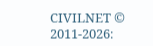CIVILNET © 2011-2026։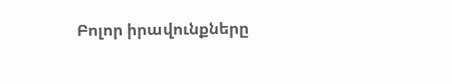Բոլոր իրավունքները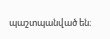պաշտպանված են։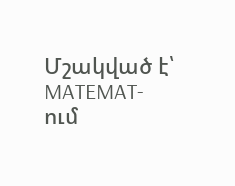Մշակված է՝ MATEMAT-ում